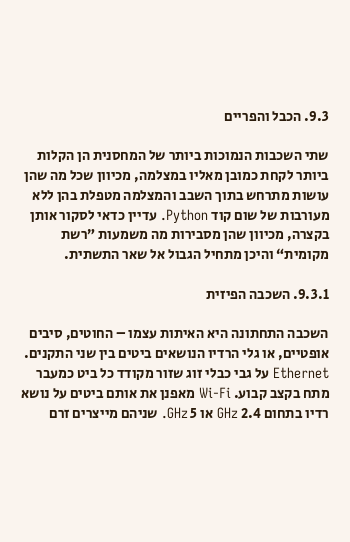9.3. הכבל והפריים

שתי השכבות הנמוכות ביותר של המחסנית הן הקלות ביותר לקחת כמובן מאליו במצלמה, מכיוון שכל מה שהן עושות מתרחש בתוך השבב והמצלמה מטפלת בהן ללא מעורבות של שום קוד Python. עדיין כדאי לסקור אותן בקצרה, מכיוון שהן מסבירות מה משמעות ”רשת מקומית“ והיכן מתחיל הגבול אל שאר התשתית.

9.3.1. השכבה הפיזית

השכבה התחתונה היא האיתות עצמו – החוטים, סיבים אופטיים, או גלי הרדיו הנושאים ביטים בין שני התקנים. Ethernet על גבי כבלי זוג שזור מקודד כל ביט כמעבר מתח בקצב קבוע. Wi-Fi מאפנן את אותם ביטים על נושא רדיו בתחום 2.4 GHz או 5 GHz. שניהם מייצרים זרם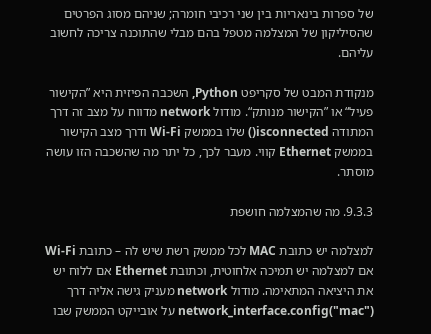של ספרות בינאריות בין שני רכיבי חומרה; שניהם מסוג הפרטים שהסיליקון של המצלמה מטפל בהם מבלי שהתוכנה צריכה לחשוב עליהם.

מנקודת המבט של סקריפט Python, השכבה הפיזית היא ”הקישור פעיל“ או ”הקישור מנותק“. מודול network מדווח על מצב זה דרך המתודה isconnected() שלו בממשק Wi-Fi ודרך מצב הקישור בממשק Ethernet קווי. מעבר לכך, כל יתר מה שהשכבה הזו עושה מוסתר.

9.3.3. מה שהמצלמה חושפת

למצלמה יש כתובת MAC לכל ממשק רשת שיש לה – כתובת Wi-Fi אם למצלמה יש תמיכה אלחוטית, וכתובת Ethernet אם ללוח יש את היציאה המתאימה. מודול network מעניק גישה אליה דרך network_interface.config("mac") על אובייקט הממשק שבו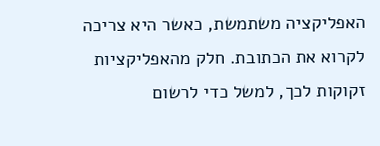האפליקציה משתמשת, כאשר היא צריכה לקרוא את הכתובת. חלק מהאפליקציות זקוקות לכך, למשל כדי לרשום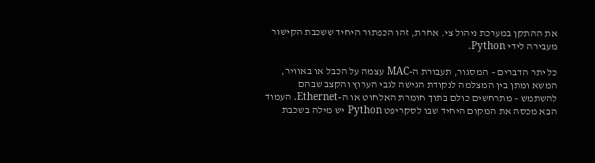את ההתקן במערכת ניהול צי. אחרת, זהו הכפתור היחיד ששכבת הקישור מעבירה לידי Python.

כל יתר הדברים – המסגור, תעבורת ה-MAC עצמה על הכבל או באוויר, המשא ומתן בין המצלמה לנקודת הגישה לגבי הערוץ והקצב שבהם להשתמש – מתרחשים כולם בתוך חומרת האלחוט או ה-Ethernet. העמוד הבא מכסה את המקום היחיד שבו לסקריפט Python יש מילה בשכבת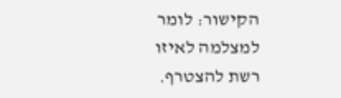הקישור: לומר למצלמה לאיזו רשת להצטרף.